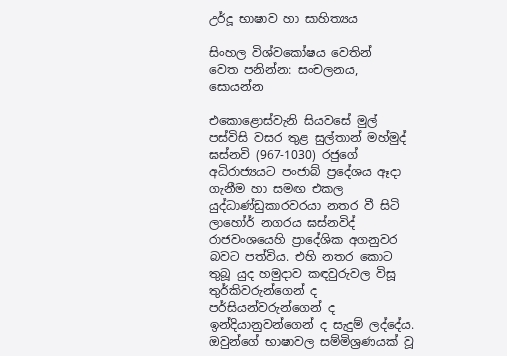උර්දූ භාෂාව හා සාහිත්‍යය

සිංහල විශ්වකෝෂය වෙතින්
වෙත පනින්න: සංචලනය, සොයන්න

එකොළොස්වැනි සියවසේ මුල් පස්විසි වසර තුළ සුල්තාන් මහ්මුද් ඝස්නවි (967-1030) රජුගේ අධිරාජ්‍යයට පංජාබ් ප්‍රදේශය ඈදා ගැනීම හා සමඟ එකල යුද්ධාණ්ඩුකාරවරයා නතර වී සිටි ලාහෝර් නගරය ඝස්නවිද් රාජවංශයෙහි ප්‍රාදේශික අගනුවර බවට පත්විය. එහි නතර කොට තුබූ යුද හමුදාව කඳවුරුවල විසූ තුර්කිවරුන්ගෙන් ද පර්සියන්වරුන්ගෙන් ද ඉන්දියානුවන්ගෙන් ද සැදුම් ලද්දේය. ඔවුන්ගේ භාෂාවල සම්මිශ්‍රණයක් වූ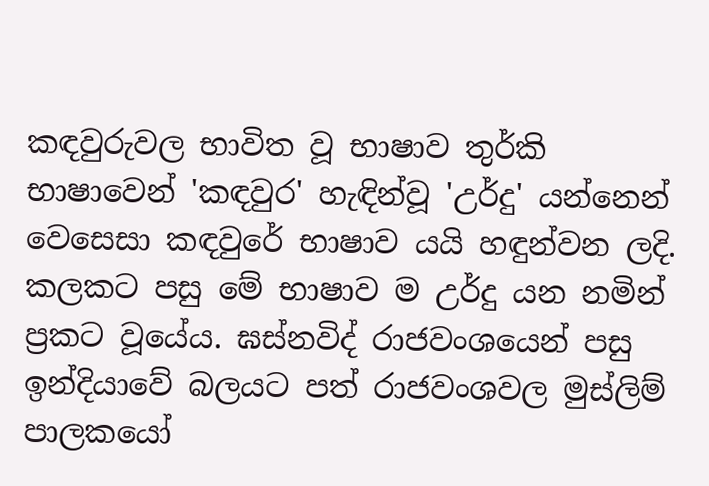කඳවුරුවල භාවිත වූ භාෂාව තුර්කි භාෂාවෙන් 'කඳවුර' හැඳින්වූ 'උර්දු' යන්නෙන් වෙසෙසා කඳවුරේ භාෂාව යයි හඳුන්වන ලදි. කලකට පසු මේ භාෂාව ම උර්දු යන නමින් ප්‍රකට වූයේය. ඝස්නවිද් රාජවංශයෙන් පසු ඉන්දියාවේ බලයට පත් රාජවංශවල මුස්ලිම් පාලකයෝ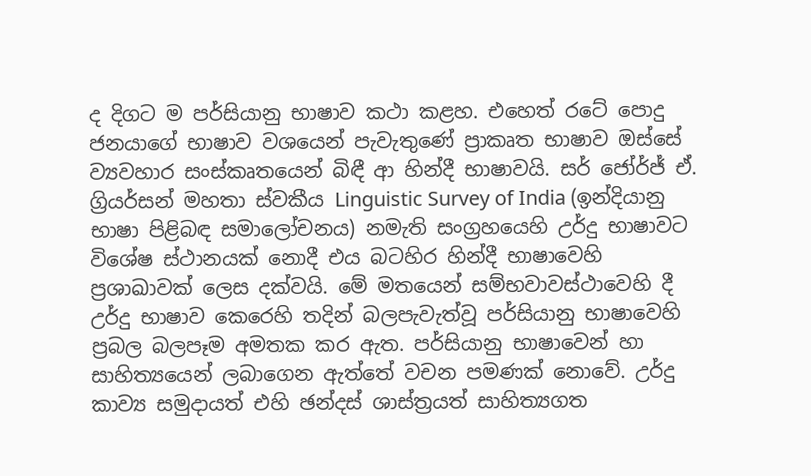ද දිගට ම පර්සියානු භාෂාව කථා කළහ. එහෙත් රටේ පොදු ජනයාගේ භාෂාව වශයෙන් පැවැතුණේ ප්‍රාකෘත භාෂාව ඔස්සේ ව්‍යවහාර සංස්කෘතයෙන් බිඳී ආ හින්දී භාෂාවයි. සර් ජෝර්ජ් ඒ. ග්‍රියර්සන් මහතා ස්වකීය Linguistic Survey of India (ඉන්දියානු භාෂා පිළිබඳ සමාලෝචනය) නමැති සංග්‍රහයෙහි උර්දු භාෂාවට විශේෂ ස්ථානයක් නොදී එය බටහිර හින්දී භාෂාවෙහි ප්‍රශාඛාවක් ලෙස දක්වයි. මේ මතයෙන් සම්භවාවස්ථාවෙහි දී උර්දු භාෂාව කෙරෙහි තදින් බලපැවැත්වූ පර්සියානු භාෂාවෙහි ප්‍රබල බලපෑම අමතක කර ඇත. පර්සියානු භාෂාවෙන් හා සාහිත්‍යයෙන් ලබාගෙන ඇත්තේ වචන පමණක් නොවේ. උර්දු කාව්‍ය සමුදායත් එහි ඡන්දස් ශාස්ත්‍රයත් සාහිත්‍යගත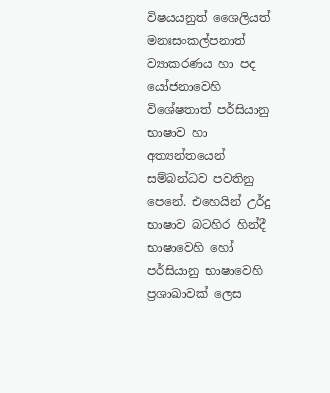විෂයයනුත් ශෛලියත් මනඃසංකල්පනාත් ව්‍යාකරණය හා පද යෝජනාවෙහි විශේෂතාත් පර්සියානු භාෂාව හා අත්‍යන්තයෙන් සම්බන්ධව පවතිනු පෙනේ. එහෙයින් උර්දු භාෂාව බටහිර හින්දී භාෂාවෙහි හෝ පර්සියානු භාෂාවෙහි ප්‍රශාඛාවක් ලෙස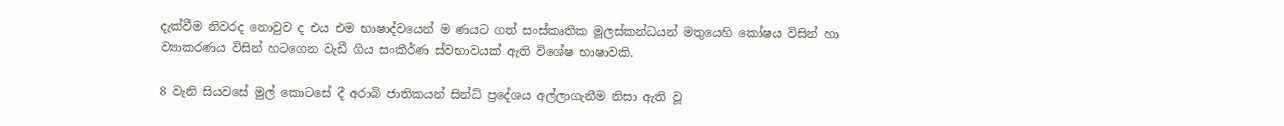දැක්වීම නිවරද නොවුව ද එය එම භාෂාද්වයෙන් ම ණයට ගත් සංස්කෘතික මූලස්කන්ධයන් මතුයෙහි කෝෂය විසින් හා ව්‍යාකරණය විසින් හටගෙන වැඩී ගිය සංකීර්ණ ස්වභාවයක් ඇති විශේෂ භාෂාවකි.

8 වැනි සියවසේ මුල් කොටසේ දී අරාබි ජාතිකයන් සින්ධ් ප්‍රදේශය අල්ලාගැනීම නිසා ඇති වූ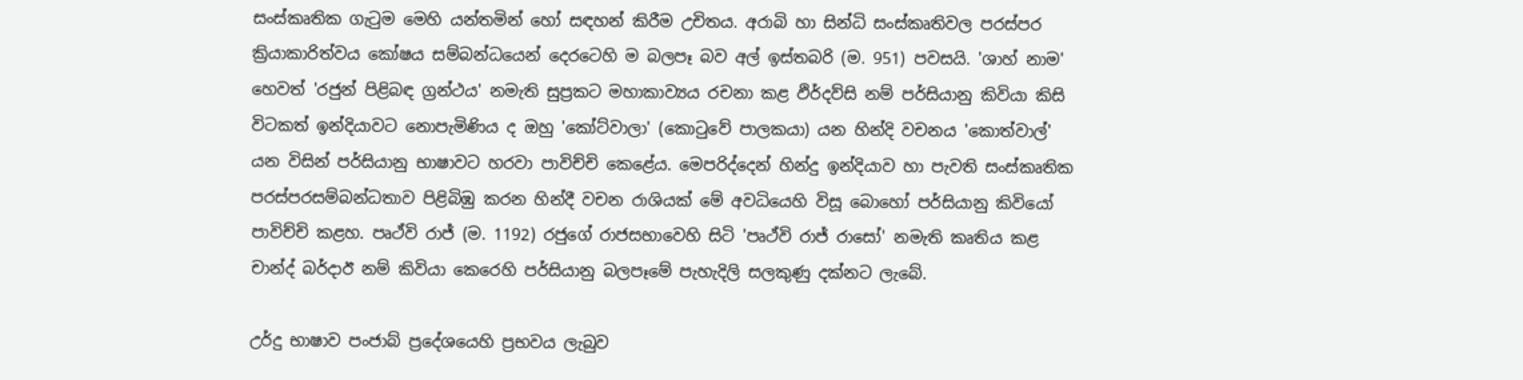සංස්කෘතික ගැටුම මෙහි යන්තමින් හෝ සඳහන් කිරීම උචිතය. අරාබි හා සින්ධි සංස්කෘතිවල පරස්පර ක්‍රියාකාරිත්වය කෝෂය සම්බන්ධයෙන් දෙරටෙහි ම බලපෑ බව අල් ඉස්තබරි (ම. 951) පවසයි. 'ශාහ් නාම' හෙවත් 'රජුන් පිළිබඳ ග්‍රන්ථය' නමැති සුප්‍රකට මහාකාව්‍යය රචනා කළ ඵිර්දව්සි නම් පර්සියානු කිවියා කිසි විටකත් ඉන්දියාවට නොපැමිණිය ද ඔහු 'කෝට්වාලා' (කොටුවේ පාලකයා) යන හින්දි වචනය 'කොත්වාල්' යන විසින් පර්සියානු භාෂාවට හරවා පාවිච්චි කෙළේය. මෙපරිද්දෙන් හින්දු ඉන්දියාව හා පැවති සංස්කෘතික පරස්පරසම්බන්ධතාව පිළිබිඹු කරන හින්දී වචන රාශියක් මේ අවධියෙහි විසූ බොහෝ පර්සියානු කිවියෝ පාවිච්චි කළහ. පෘථ්වි රාජ් (ම. 1192) රජුගේ රාජසභාවෙහි සිටි 'පෘථ්වි රාජ් රාසෝ' නමැති කෘතිය කළ චාන්ද් බර්දාඊ නම් කිවියා කෙරෙහි පර්සියානු බලපෑමේ පැහැදිලි සලකුණු දක්නට ලැබේ.

උර්දු භාෂාව පංජාබ් ප්‍රදේශයෙහි ප්‍රභවය ලැබුව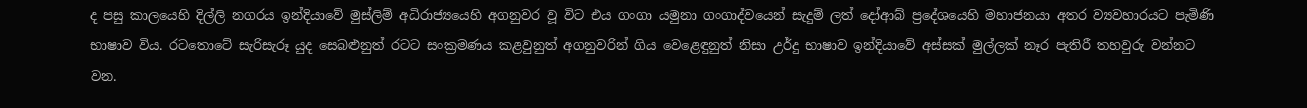ද පසු කාලයෙහි දිල්ලි නගරය ඉන්දියාවේ මුස්ලිම් අධිරාජ්‍යයෙහි අගනුවර වූ විට එය ගංගා යමුනා ගංගාද්වයෙන් සැදුම් ලත් දෝආබ් ප්‍රදේශයෙහි මහාජනයා අතර ව්‍යවහාරයට පැමිණි භාෂාව විය. රටතොටේ සැරිසැරූ යුද සෙබළුනුත් රටට සංක්‍රමණය කළවුනුත් අගනුවරින් ගිය වෙළෙඳුනුත් නිසා උර්දු භාෂාව ඉන්දියාවේ අස්සක් මුල්ලක් නෑර පැතිරී තහවුරු වන්නට වන.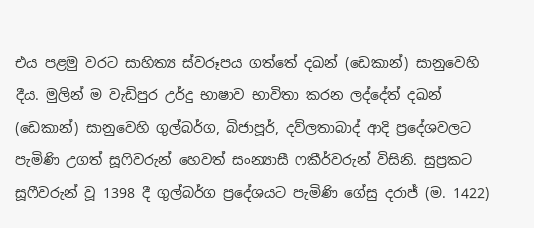එය පළමු වරට සාහිත්‍ය ස්වරූපය ගත්තේ දඛන් (ඩෙකාන්) සානුවෙහි දීය. මුලින් ම වැඩිපුර උර්දු භාෂාව භාවිතා කරන ලද්දේත් දඛන් (ඩෙකාන්) සානුවෙහි ගුල්බර්ග, බිජාපූර්, දව්ලතාබාද් ආදි ප්‍රදේශවලට පැමිණි උගත් සූෆිවරුන් හෙවත් සංන්‍යාසී ෆකීර්වරුන් විසිනි. සුප්‍රකට සූෆීවරුන් වූ 1398 දී ගුල්බර්ග ප්‍රදේශයට පැමිණි ගේසු දරාජ් (ම. 1422)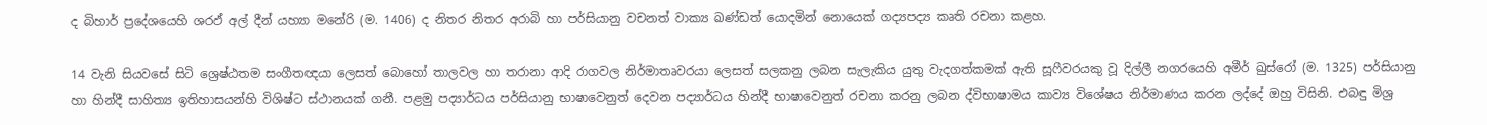ද බිහාර් ප්‍රදේශයෙහි ශරඵ් අල් දීන් යහ්‍යා මනේරි (ම. 1406) ද නිතර නිතර අරාබි හා පර්සියානු වචනත් වාක්‍ය ඛණ්ඩත් යොදමින් නොයෙක් ගද්‍යපද්‍ය කෘති රචනා කළහ.

14 වැනි සියවසේ සිටි ශ්‍රෙෂ්ඨතම සංගීතඥයා ලෙසත් බොහෝ තාලවල හා තරානා ආදි රාගවල නිර්මාතෘවරයා ලෙසත් සලකනු ලබන සැලැකිය යුතු වැදගත්කමක් ඇති සූෆීවරයකු වූ දිල්ලී නගරයෙහි අමීර් ඛුස්රෝ (ම. 1325) පර්සියානු හා හින්දී සාහිත්‍ය ඉතිහාසයන්හි විශිෂ්ට ස්ථානයක් ගනී. පළමු පද්‍යාර්ධය පර්සියානු භාෂාවෙනුත් දෙවන පද්‍යාර්ධය හින්දී භාෂාවෙනුත් රචනා කරනු ලබන ද්විභාෂාමය කාව්‍ය විශේෂය නිර්මාණය කරන ලද්දේ ඔහු විසිනි. එබඳු මිශ්‍ර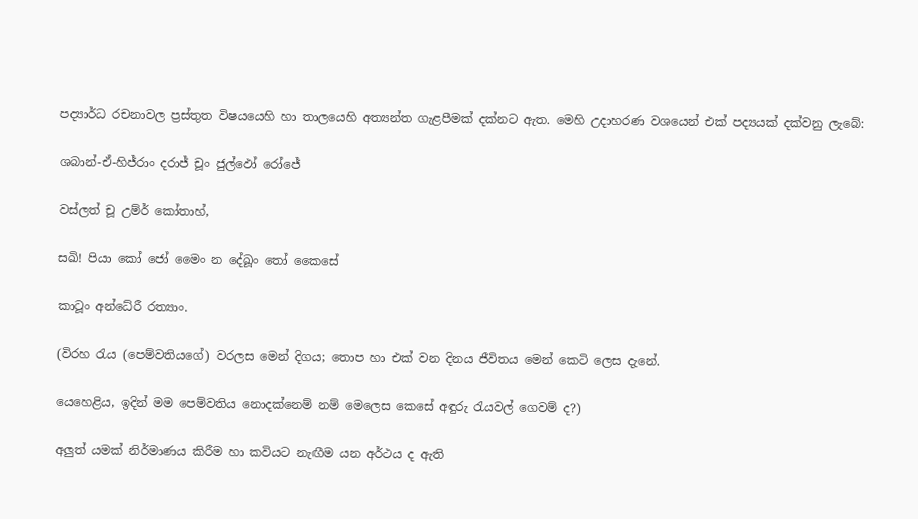පද්‍යාර්ධ රචනාවල ප්‍රස්තුත විෂයයෙහි හා තාලයෙහි අත්‍යන්ත ගැළපීමක් දක්නට ඇත. මෙහි උදාහරණ වශයෙන් එක් පද්‍යයක් දක්වනු ලැබේ:

ශබාන්-ඒ-හිජ්රාං දරාජ් චූං ජුල්ඵෝ රෝජේ

වස්ලත් චූ උම්ර් කෝතාහ්,

සඛි! පියා කෝ ජෝ මෛං න දේඛූං තෝ කෛසේ

කාටූං අන්ධේරී රත්‍යාං.

(විරහ රැය (පෙම්වතියගේ) වරලස මෙන් දිගය; තොප හා එක් වන දිනය ජීවිතය මෙන් කෙටි ලෙස දැනේ.

යෙහෙළිය, ඉදින් මම පෙම්වතිය නොදක්නෙම් නම් මෙලෙස කෙසේ අඳුරු රැයවල් ගෙවම් ද?)

අලුත් යමක් නිර්මාණය කිරීම හා කවියට නැඟීම යන අර්ථය ද ඇති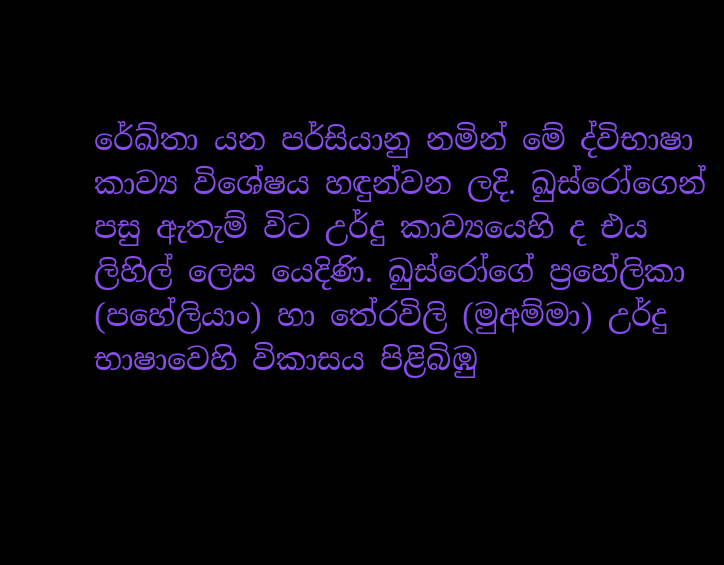රේඛ්තා යන පර්සියානු නමින් මේ ද්විභාෂා කාව්‍ය විශේෂය හඳුන්වන ලදි. ඛුස්රෝගෙන් පසු ඇතැම් විට උර්දු කාව්‍යයෙහි ද එය ලිහිල් ලෙස යෙදිණි. ඛුස්රෝගේ ප්‍රහේලිකා (පහේලියාං) හා තේරවිලි (මුඅම්මා) උර්දු භාෂාවෙහි විකාසය පිළිබිඹු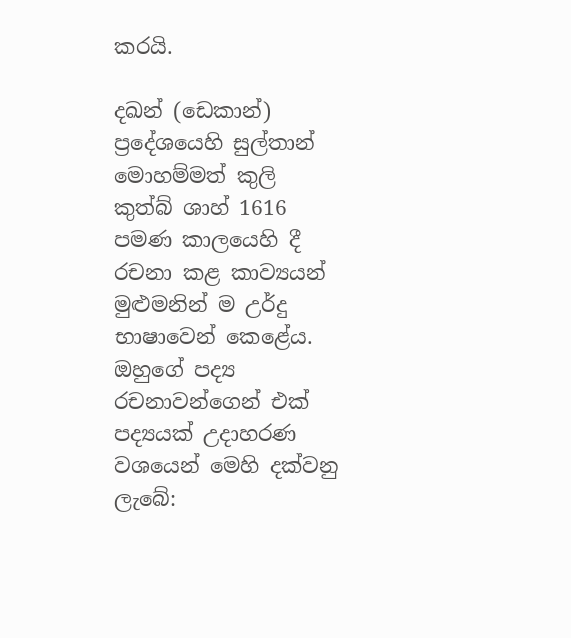කරයි.

දඛන් (ඩෙකාන්) ප්‍රදේශයෙහි සුල්තාන් මොහම්මත් කුලි කුත්බ් ශාහ් 1616 පමණ කාලයෙහි දී රචනා කළ කාව්‍යයන් මුළුමනින් ම උර්දු භාෂාවෙන් කෙළේය. ඔහුගේ පද්‍ය රචනාවන්ගෙන් එක් පද්‍යයක් උදාහරණ වශයෙන් මෙහි දක්වනු ලැබේ: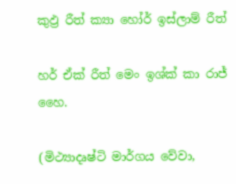කුඵ්‍ර රීත් ක්‍යා හෝර් ඉස්ලාම් රීත්

හර් ඒක් රීත් මෙං ඉශ්ක් කා රාජ් හෛ.

(මිථ්‍යාදෘෂ්ටි මාර්ගය වේවා,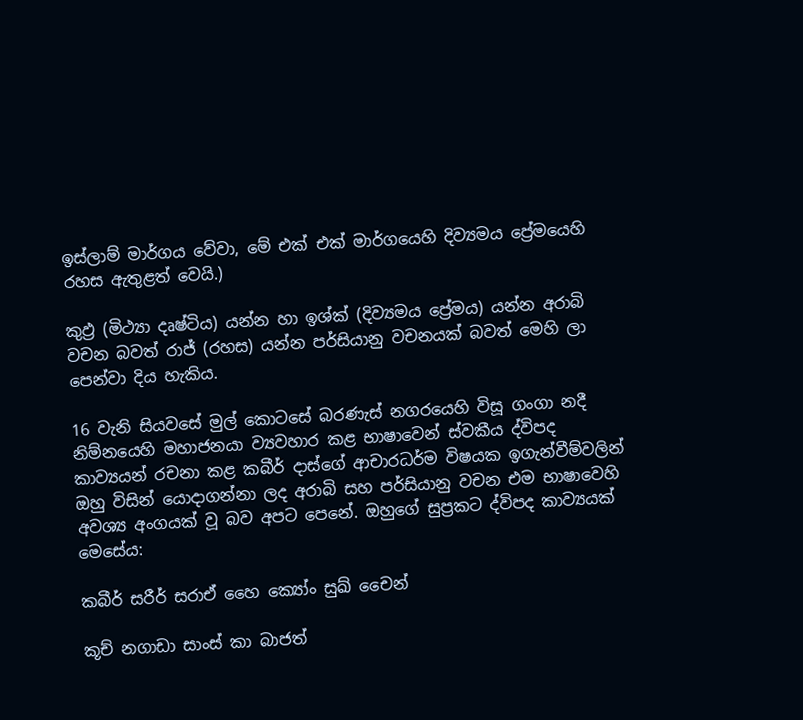ඉස්ලාම් මාර්ගය වේවා, මේ එක් එක් මාර්ගයෙහි දිව්‍යමය ප්‍රේමයෙහි රහස ඇතුළත් වෙයි.)

කුඵ්‍ර (මිථ්‍යා දෘෂ්ටිය) යන්න හා ඉශ්ක් (දිව්‍යමය ප්‍රේමය) යන්න අරාබි වචන බවත් රාජ් (රහස) යන්න පර්සියානු වචනයක් බවත් මෙහි ලා පෙන්වා දිය හැකිය.

16 වැනි සියවසේ මුල් කොටසේ බරණැස් නගරයෙහි විසූ ගංගා නදී නිම්නයෙහි මහාජනයා ව්‍යවහාර කළ භාෂාවෙන් ස්වකීය ද්විපද කාව්‍යයන් රචනා කළ කබීර් දාස්ගේ ආචාරධර්ම විෂයක ඉගැන්වීම්වලින් ඔහු විසින් යොදාගන්නා ලද අරාබි සහ පර්සියානු වචන එම භාෂාවෙහි අවශ්‍ය අංගයක් වූ බව අපට පෙනේ. ඔහුගේ සුප්‍රකට ද්විපද කාව්‍යයක් මෙසේය:

කබීර් සරීර් සරාඒ හෛ ක්‍යෝං සුඛ් චෛන්

කූච් නගාඩා සාංස් කා බාජත්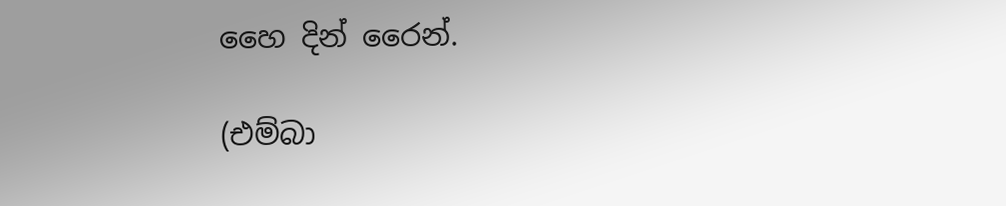හෛ දින් රෛන්.

(එම්බා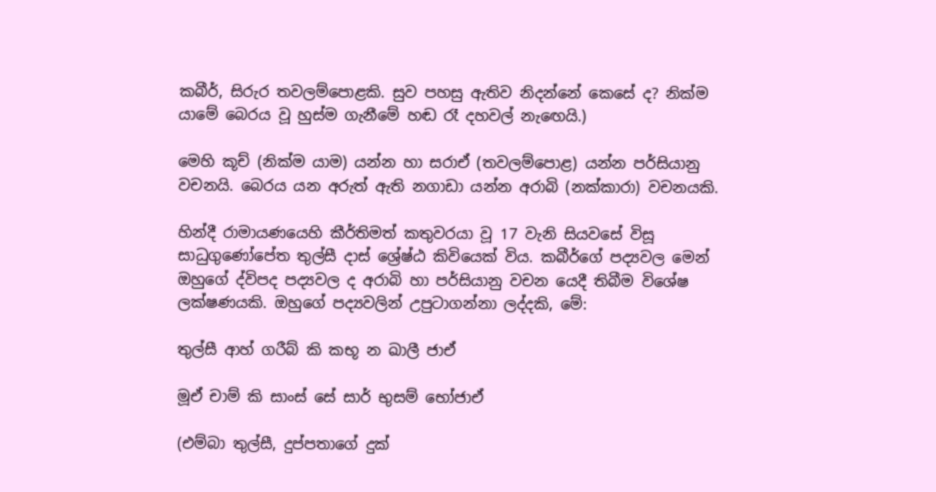කබීර්, සිරුර තවලම්පොළකි. සුව පහසු ඇතිව නිදන්නේ කෙසේ ද? නික්ම යාමේ බෙරය වූ හුස්ම ගැනීමේ හඬ රෑ දහවල් නැඟෙයි.)

මෙහි කූච් (නික්ම යාම) යන්න හා සරාඒ (තවලම්පොළ) යන්න පර්සියානු වචනයි. බෙරය යන අරුත් ඇති නගාඩා යන්න අරාබි (නක්කාරා) වචනයකි.

හින්දී රාමායණයෙහි කීර්තිමත් කතුවරයා වූ 17 වැනි සියවසේ විසූ සාධුගුණෝපේත තුල්සී දාස් ශ්‍රේෂ්ඨ කිවියෙක් විය. කබීර්ගේ පද්‍යවල මෙන් ඔහුගේ ද්විපද පද්‍යවල ද අරාබි හා පර්සියානු වචන යෙදී තිබීම විශේෂ ලක්ෂණයකි. ඔහුගේ පද්‍යවලින් උපුටාගන්නා ලද්දකි, මේ:

තුල්සී ආහ් ගරීබ් කි කභූ න ඛාලී ජාඒ

මූඒ චාම් කි සාංස් සේ සාර් භුසම් භෝජාඒ

(එම්බා තුල්සී, දුප්පතාගේ දුක්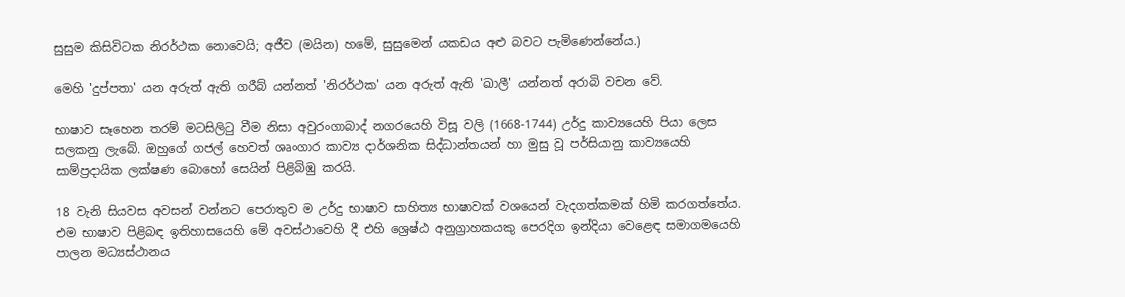සුසුම කිසිවිටක නිරර්ථක නොවෙයි; අජීව (මයින) හමේ, සුසුමෙන් යකඩය අළු බවට පැමිණෙන්නේය.)

මෙහි 'දුප්පතා' යන අරුත් ඇති ගරීබ් යන්නත් 'නිරර්ථක' යන අරුත් ඇති 'ඛාලී' යන්නත් අරාබි වචන වේ.

භාෂාව සෑහෙන තරම් මටසිලිටු වීම නිසා අවුරංගාබාද් නගරයෙහි විසූ වලි (1668-1744) උර්දු කාව්‍යයෙහි පියා ලෙස සලකනු ලැබේ. ඔහුගේ ගජල් හෙවත් ශෘංගාර කාව්‍ය දාර්ශනික සිද්ධාන්තයන් හා මුසු වූ පර්සියානු කාව්‍යයෙහි සාම්ප්‍රදායික ලක්ෂණ බොහෝ සෙයින් පිළිබිඹු කරයි.

18 වැනි සියවස අවසන් වන්නට පෙරාතුව ම උර්දු භාෂාව සාහිත්‍ය භාෂාවක් වශයෙන් වැදගත්කමක් හිමි කරගත්තේය. එම භාෂාව පිළිබඳ ඉතිහාසයෙහි මේ අවස්ථාවෙහි දී එහි ශ්‍රෙෂ්ඨ අනුග්‍රාහකයකු පෙරදිග ඉන්දියා වෙළෙඳ සමාගමයෙහි පාලන මධ්‍යස්ථානය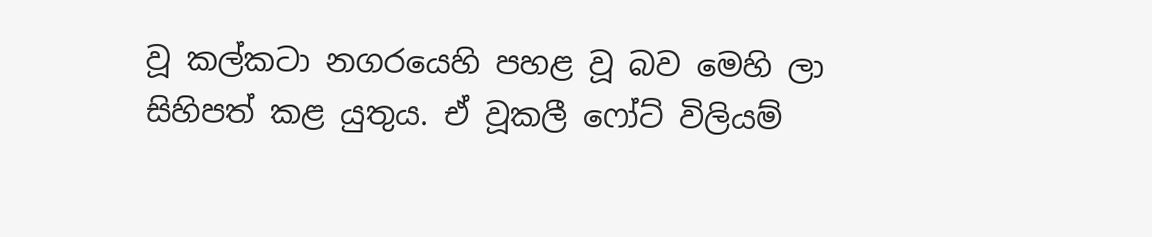වූ කල්කටා නගරයෙහි පහළ වූ බව මෙහි ලා සිහිපත් කළ යුතුය. ඒ වූකලී ෆෝට් විලියම්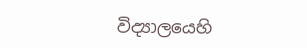විද්‍යාලයෙහි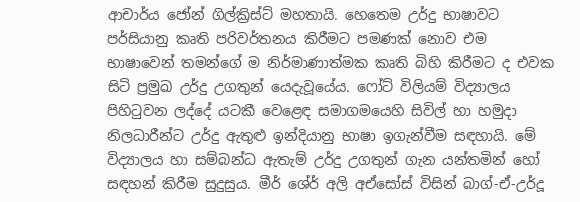ආචාර්ය ජෝන් ගිල්ක්‍රිස්ට් මහතායි. හෙතෙම උර්දු භාෂාවට පර්සියානු කෘති පරිවර්තනය කිරීමට පමණක් නොව එම භාෂාවෙන් තමන්ගේ ම නිර්මාණාත්මක කෘති බිහි කිරීමට ද එවක සිටි ප්‍රමුඛ උර්දු උගතුන් යෙදැවූයේය. ෆෝට් විලියම් විද්‍යාලය පිහිටුවන ලද්දේ යටකී වෙළෙඳ සමාගමයෙහි සිවිල් හා හමුදා නිලධාරීන්ට උර්දු ඇතුළු ඉන්දියානු භාෂා ඉගැන්වීම සඳහායි. මේ විද්‍යාලය හා සම්බන්ධ ඇතැම් උර්දු උගතුන් ගැන යන්තමින් හෝ සඳහන් කිරීම සුදුසුය. මීර් ශේර් අලි අඒසෝස් විසින් බාග්-ඒ-උර්දූ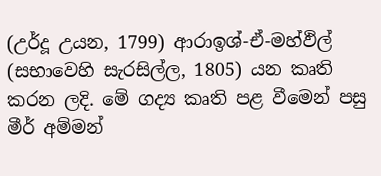(උර්දූ උයන, 1799) ආරාඉශ්-ඒ-මහ්ඵිල් (සභාවෙහි සැරසිල්ල, 1805) යන කෘති කරන ලදි. මේ ගද්‍ය කෘති පළ වීමෙන් පසු මීර් අම්මන්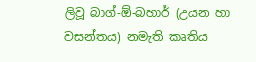ලිවූ බාග්-ඕ-බහාර් (උයන හා වසන්තය) නමැති කෘතිය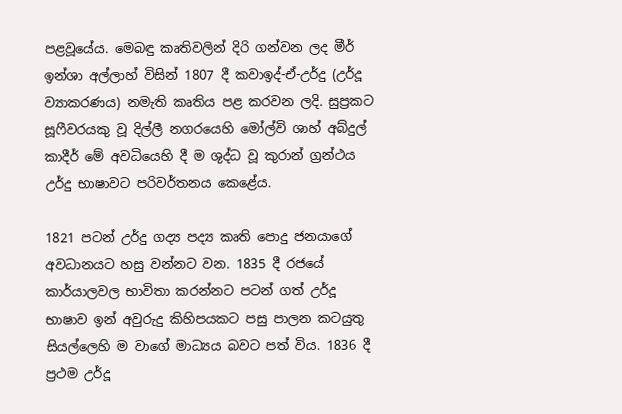පළවූයේය. මෙබඳු කෘතිවලින් දිරි ගන්වන ලද මීර් ඉන්ශා අල්ලාහ් විසින් 1807 දී කවාඉද්-ඒ-උර්දු (උර්දූ ව්‍යාකරණය) නමැති කෘතිය පළ කරවන ලදි. සුප්‍රකට සූෆීවරයකු වූ දිල්ලී නගරයෙහි මෝල්වි ශාහ් අබ්දුල් කාදීර් මේ අවධියෙහි දී ම ශුද්ධ වූ කුරාන් ග්‍රන්ථය උර්දු භාෂාවට පරිවර්තනය කෙළේය.

1821 පටන් උර්දු ගද්‍ය පද්‍ය කෘති පොදු ජනයාගේ අවධානයට හසු වන්නට වන. 1835 දී රජයේ කාර්යාලවල භාවිතා කරන්නට පටන් ගත් උර්දූ භාෂාව ඉන් අවුරුදු කිහිපයකට පසු පාලන කටයුතු සියල්ලෙහි ම වාගේ මාධ්‍යය බවට පත් විය. 1836 දී ප්‍රථම උර්දූ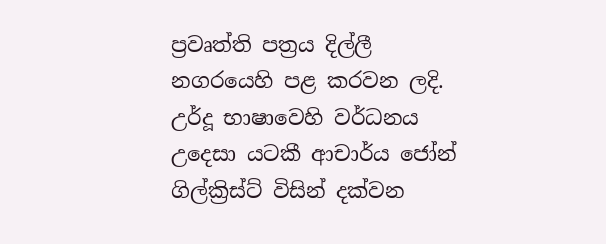ප්‍රවෘත්ති පත්‍රය දිල්ලී නගරයෙහි පළ කරවන ලදි. උර්දූ භාෂාවෙහි වර්ධනය උදෙසා යටකී ආචාර්ය ජෝන් ගිල්ක්‍රිස්ට් විසින් දක්වන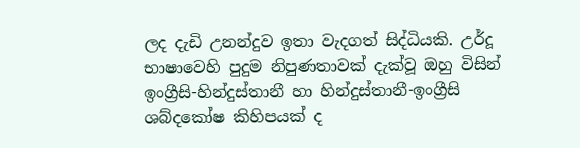ලද දැඩි උනන්දුව ඉතා වැදගත් සිද්ධියකි. උර්දූ භාෂාවෙහි පුදුම නිපුණතාවක් දැක්වූ ඔහු විසින් ඉංග්‍රීසි-හින්දුස්තානී හා හින්දුස්තානී-ඉංග්‍රීසි ශබ්දකෝෂ කිහිපයක් ද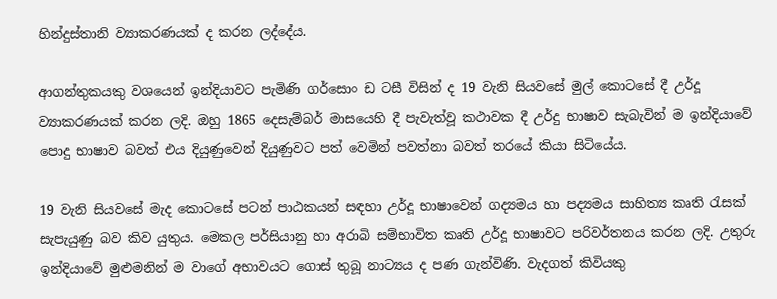හින්දුස්තානි ව්‍යාකරණයක් ද කරන ලද්දේය.

ආගන්තුකයකු වශයෙන් ඉන්දියාවට පැමිණි ගර්සොං ඩ ටසී විසින් ද 19 වැනි සියවසේ මුල් කොටසේ දී උර්දූ ව්‍යාකරණයක් කරන ලදි. ඔහු 1865 දෙසැම්බර් මාසයෙහි දී පැවැත්වූ කථාවක දී උර්දු භාෂාව සැබැවින් ම ඉන්දියාවේ පොදු භාෂාව බවත් එය දියුණුවෙන් දියුණුවට පත් වෙමින් පවත්නා බවත් තරයේ කියා සිටියේය.

19 වැනි සියවසේ මැද කොටසේ පටන් පාඨකයන් සඳහා උර්දූ භාෂාවෙන් ගද්‍යමය හා පද්‍යමය සාහිත්‍ය කෘති රැසක් සැපැයුණු බව කිව යුතුය. මෙකල පර්සියානු හා අරාබි සම්භාවිත කෘති උර්දූ භාෂාවට පරිවර්තනය කරන ලදි. උතුරු ඉන්දියාවේ මුළුමනින් ම වාගේ අභාවයට ගොස් තුබූ නාට්‍යය ද පණ ගැන්විණි. වැදගත් කිවියකු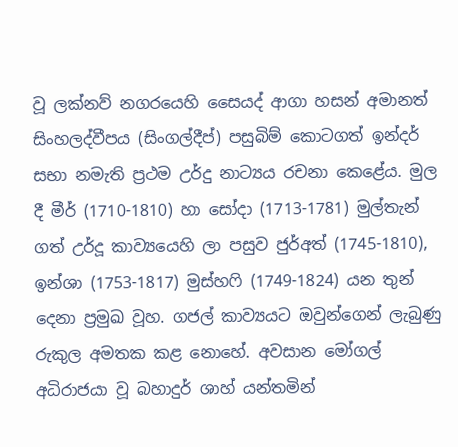වූ ලක්නව් නගරයෙහි සෛයද් ආගා හසන් අමානත් සිංහලද්වීපය (සිංගල්දීප්) පසුබිම් කොටගත් ඉන්දර් සභා නමැති ප්‍රථම උර්දු නාට්‍යය රචනා කෙළේය. මුල දී මීර් (1710-1810) හා සෝදා (1713-1781) මුල්තැන් ගත් උර්දූ කාව්‍යයෙහි ලා පසුව ජුර්අත් (1745-1810), ඉන්ශා (1753-1817) මුස්හෆි (1749-1824) යන තුන් දෙනා ප්‍රමුඛ වූහ. ගජල් කාව්‍යයට ඔවුන්ගෙන් ලැබුණු රුකුල අමතක කළ නොහේ. අවසාන මෝගල් අධිරාජයා වූ බහාදුර් ශාහ් යන්තමින්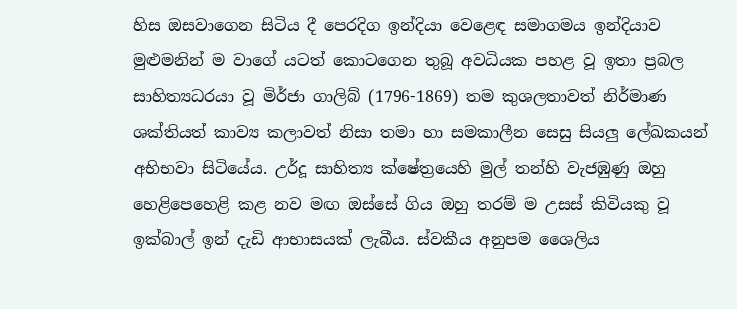හිස ඔසවාගෙන සිටිය දී පෙරදිග ඉන්දියා වෙළෙඳ සමාගමය ඉන්දියාව මුළුමනින් ම වාගේ යටත් කොටගෙන තුබූ අවධියක පහළ වූ ඉතා ප්‍රබල සාහිත්‍යධරයා වූ මිර්ජා ගාලිබ් (1796-1869) තම කුශලතාවත් නිර්මාණ ශක්තියත් කාව්‍ය කලාවත් නිසා තමා හා සමකාලීන සෙසු සියලු ලේඛකයන් අභිභවා සිටියේය. උර්දූ සාහිත්‍ය ක්ෂේත්‍රයෙහි මුල් තන්හි වැජඹුණු ඔහු හෙළිපෙහෙළි කළ නව මඟ ඔස්සේ ගිය ඔහු තරම් ම උසස් කිවියකු වූ ඉක්බාල් ඉන් දැඩි ආභාසයක් ලැබීය. ස්වකීය අනුපම ශෛලිය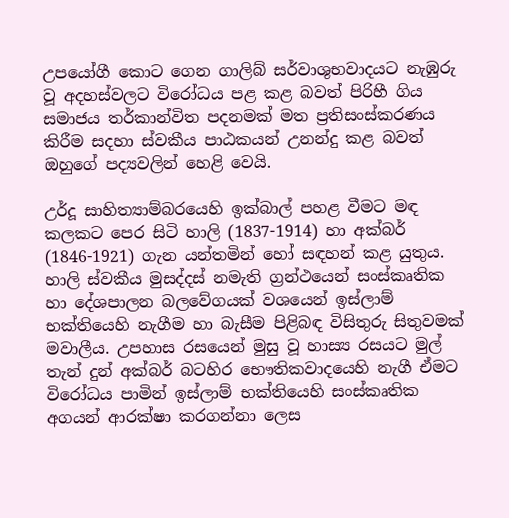උපයෝගී කොට ගෙන ගාලිබ් සර්වාශුභවාදයට නැඹුරු වූ අදහස්වලට විරෝධය පළ කළ බවත් පිරිහී ගිය සමාජය තර්කාන්විත පදනමක් මත ප්‍රතිසංස්කරණය කිරීම සදහා ස්වකීය පාඨකයන් උනන්දු කළ බවත් ඔහුගේ පද්‍යවලින් හෙළි වෙයි.

උර්දූ සාහිත්‍යාම්බරයෙහි ඉක්බාල් පහළ වීමට මඳ කලකට පෙර සිටි හාලි (1837-1914) හා අක්බර් (1846-1921) ගැන යන්තමින් හෝ සඳහන් කළ යුතුය. හාලි ස්වකීය මුසද්දස් නමැති ග්‍රන්ථයෙන් සංස්කෘතික හා දේශපාලන බලවේගයක් වශයෙන් ඉස්ලාම් භක්තියෙහි නැගීම හා බැසීම පිළිබඳ විසිතුරු සිතුවමක් මවාලීය. උපහාස රසයෙන් මුසු වූ හාස්‍ය රසයට මුල් තැන් දුන් අක්බර් බටහිර භෞතිකවාදයෙහි නැගී ඒමට විරෝධය පාමින් ඉස්ලාම් භක්තියෙහි සංස්කෘතික අගයන් ආරක්ෂා කරගන්නා ලෙස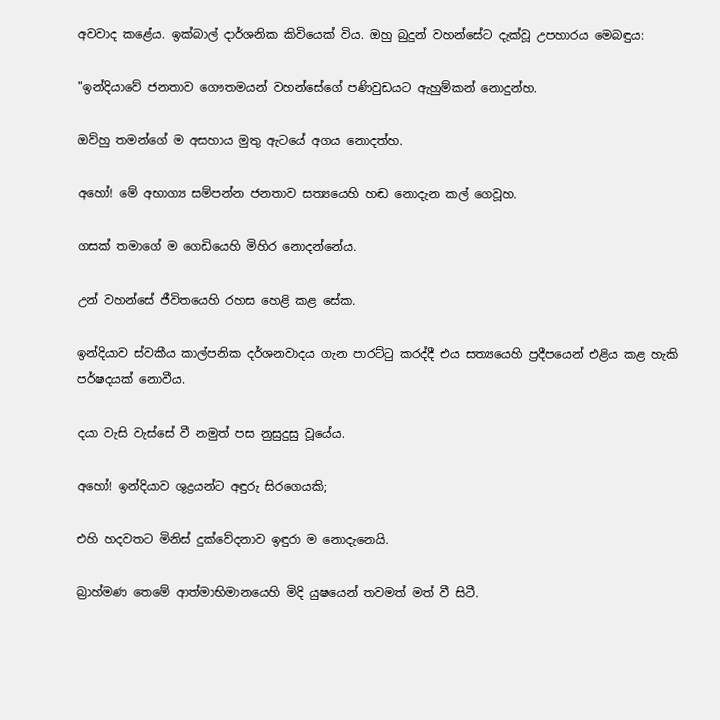අවවාද කළේය. ඉක්බාල් දාර්ශනික කිවියෙක් විය. ඔහු බුදුන් වහන්සේට දැක්වූ උපහාරය මෙබඳුය:

"ඉන්දියාවේ ජනතාව ගෞතමයන් වහන්සේගේ පණිවුඩයට ඇහුම්කන් නොදුන්හ.

ඔව්හු තමන්ගේ ම අසහාය මුතු ඇටයේ අගය නොදත්හ.

අහෝ! මේ අභාග්‍ය සම්පන්න ජනතාව සත්‍යයෙහි හඬ නොදැන කල් ගෙවූහ.

ගසක් තමාගේ ම ගෙඩියෙහි මිහිර නොදන්නේය.

උන් වහන්සේ ජීවිතයෙහි රහස හෙළි කළ සේක.

ඉන්දියාව ස්වකීය කාල්පනික දර්ශනවාදය ගැන පාරට්ටු කරද්දී එය සත්‍යයෙහි ප්‍රදීපයෙන් එළිය කළ හැකි පර්ෂදයක් නොවීය.

දයා වැසි වැස්සේ වී නමුත් පස නුසුදුසු වූයේය.

අහෝ! ඉන්දියාව ශුද්‍රයන්ට අඳුරු සිරගෙයකි;

එහි හදවතට මිනිස් දුක්වේදනාව ඉඳුරා ම නොදැනෙයි.

බ්‍රාහ්මණ තෙමේ ආත්මාභිමානයෙහි මිදි යුෂයෙන් තවමත් මත් වී සිටී.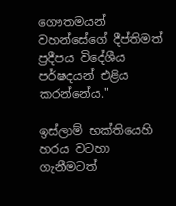ගෞතමයන් වහන්සේගේ දීප්තිමත් ප්‍රදීපය විදේශීය පර්ෂදයන් එළිය කරන්නේය."

ඉස්ලාම් භක්තියෙහි හරය වටහා ගැනීමටත්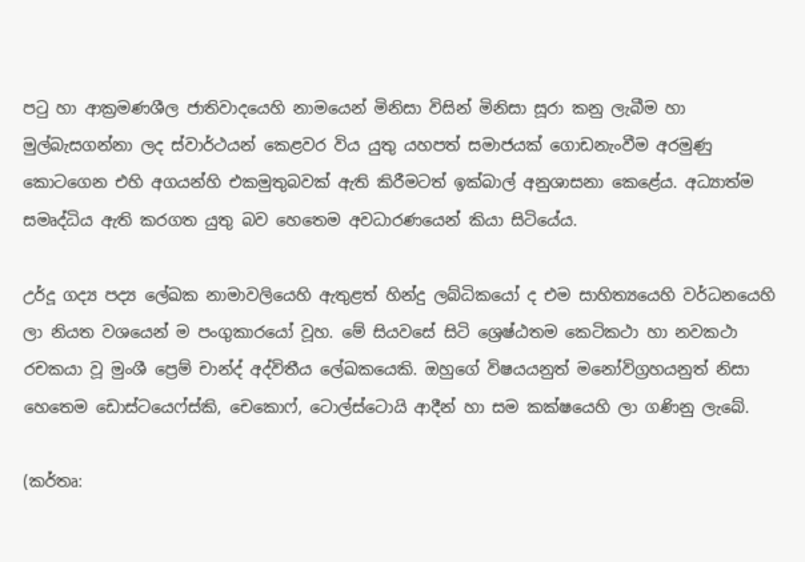පටු හා ආක්‍රමණශීල ජාතිවාදයෙහි නාමයෙන් මිනිසා විසින් මිනිසා සූරා කනු ලැබීම හා මුල්බැසගන්නා ලද ස්වාර්ථයන් කෙළවර විය යුතු යහපත් සමාජයක් ගොඩනැංවීම අරමුණු කොටගෙන එහි අගයන්හි එකමුතුබවක් ඇති කිරීමටත් ඉක්බාල් අනුශාසනා කෙළේය. අධ්‍යාත්ම සමෘද්ධිය ඇති කරගත යුතු බව හෙතෙම අවධාරණයෙන් කියා සිටියේය.

උර්දූ ගද්‍ය පද්‍ය ලේඛක නාමාවලියෙහි ඇතුළත් හින්දු ලබ්ධිකයෝ ද එම සාහිත්‍යයෙහි වර්ධනයෙහි ලා නියත වශයෙන් ම පංගුකාරයෝ වූහ. මේ සියවසේ සිටි ශ්‍රෙෂ්ඨතම කෙටිකථා හා නවකථා රචකයා වූ මුංශී ප්‍රෙම් චාන්ද් අද්විතීය ලේඛකයෙකි. ඔහුගේ විෂයයනුත් මනෝවිග්‍රහයනුත් නිසා හෙතෙම ඩොස්ටයෙෆ්ස්කි, චෙකොෆ්, ටොල්ස්ටොයි ආදීන් හා සම කක්ෂයෙහි ලා ගණිනු ලැබේ.

(කර්තෘ: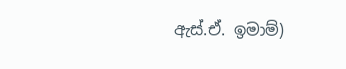ඇස්.ඒ. ඉමාම්)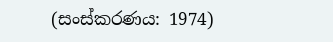(සංස්කරණය: 1974)